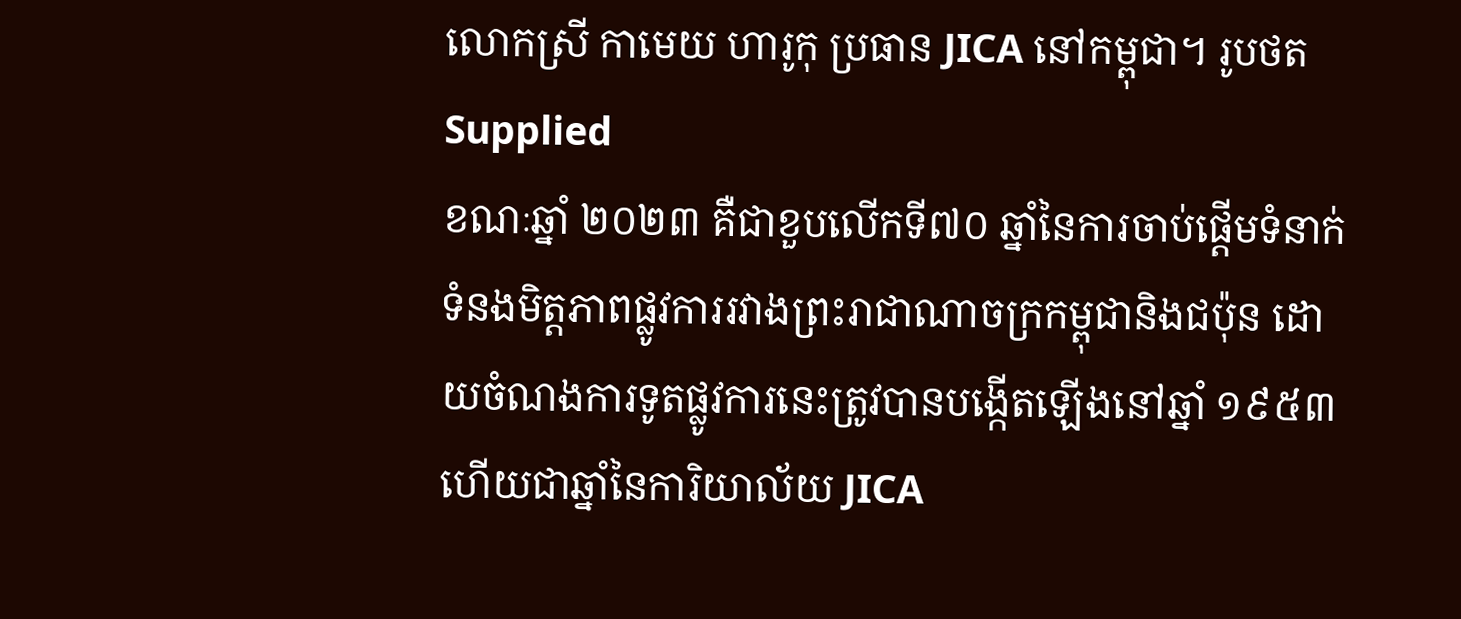លោកស្រី កាមេយ ហារូកុ ប្រធាន JICA នៅកម្ពុជា។ រូបថត Supplied
ខណៈឆ្នាំ ២០២៣ គឺជាខួបលើកទី៧០ ឆ្នាំនៃការចាប់ផ្តើមទំនាក់ទំនងមិត្តភាពផ្លូវការរវាងព្រះរាជាណាចក្រកម្ពុជានិងជប៉ុន ដោយចំណងការទូតផ្លូវការនេះត្រូវបានបង្កើតឡើងនៅឆ្នាំ ១៩៥៣ ហើយជាឆ្នាំនៃការិយាល័យ JICA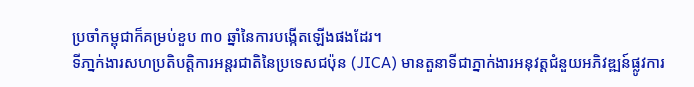ប្រចាំកម្ពុជាក៏គម្រប់ខួប ៣០ ឆ្នាំនៃការបង្កើតឡើងផងដែរ។
ទីភា្នក់ងារសហប្រតិបត្តិការអន្តរជាតិនៃប្រទេសជប៉ុន (JICA) មានតួនាទីជាភ្នាក់ងារអនុវត្តជំនួយអភិវឌ្ឍន៍ផ្លូវការ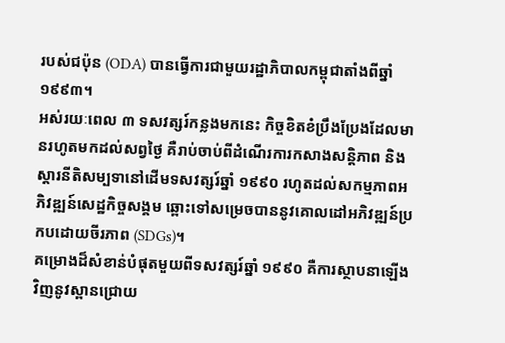របស់ជប៉ុន (ODA) បានធ្វើការជាមួយរដ្ឋាភិបាលកម្ពុជាតាំងពីឆ្នាំ ១៩៩៣។
អស់រយៈពេល ៣ ទសវត្សរ៍កន្លងមកនេះ កិច្ចខិតខំប្រឹងប្រែងដែលមានរហូតមកដល់សព្វថ្ងៃ គឺរាប់ចាប់ពីដំណើរការកសាងសន្តិភាព និងស្តារនីតិសម្បទានៅដើមទសវត្សរ៍ឆ្នាំ ១៩៩០ រហូតដល់សកម្មភាពអភិវឌ្ឍន៍សេដ្ឋកិច្ចសង្គម ឆ្ពោះទៅសម្រេចបាននូវគោលដៅអភិវឌ្ឍន៍ប្រកបដោយចីរភាព (SDGs)។
គម្រោងដ៏សំខាន់បំផុតមួយពីទសវត្សរ៍ឆ្នាំ ១៩៩០ គឺការស្ថាបនាឡើងវិញនូវស្ពានជ្រោយ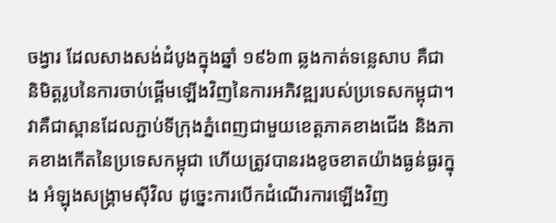ចង្វារ ដែលសាងសង់ដំបូងក្នុងឆ្នាំ ១៩៦៣ ឆ្លងកាត់ទន្លេសាប គឺជានិមិត្តរូបនៃការចាប់ផ្តើមឡើងវិញនៃការអភិវឌ្ឍរបស់ប្រទេសកម្ពុជា។
វាគឺជាស្ពានដែលភ្ជាប់ទីក្រុងភ្នំពេញជាមួយខេត្តភាគខាងជើង និងភាគខាងកើតនៃប្រទេសកម្ពុជា ហើយត្រូវបានរងខូចខាតយ៉ាងធ្ងន់ធ្ងរក្នុង អំឡុងសង្គ្រាមស៊ីវិល ដូច្នេះការបើកដំណើរការឡើងវិញ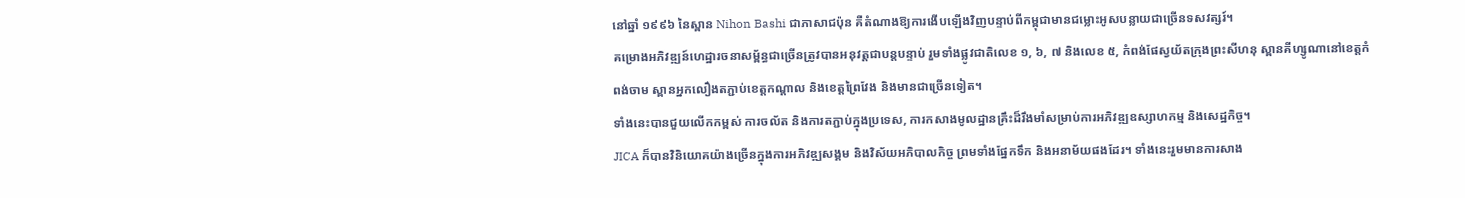នៅឆ្នាំ ១៩៩៦ នៃស្ពាន Nihon Bashi ជាភាសាជប៉ុន គឺតំណាងឱ្យការងើបឡើងវិញបន្ទាប់ពីកម្ពុជាមានជម្លោះអូសបន្លាយជាច្រើនទសវត្សរ៍។
គម្រោងអភិវឌ្ឍន៍ហេដ្ឋារចនាសម្ព័ន្ធជាច្រើនត្រូវបានអនុវត្តជាបន្តបន្ទាប់ រួមទាំងផ្លូវជាតិលេខ ១, ៦, ៧ និងលេខ ៥, កំពង់ផែស្វយ័តក្រុងព្រះសីហនុ ស្ពានគីហ្សូណានៅខេត្តកំពង់ចាម ស្ពានអ្នកលឿងតភ្ជាប់ខេត្តកណ្តាល និងខេត្តព្រៃវែង និងមានជាច្រើនទៀត។
ទាំងនេះបានជួយលើកកម្ពស់ ការចល័ត និងការតភ្ជាប់ក្នុងប្រទេស, ការកសាងមូលដ្ឋានគ្រឹះដ៏រឹងមាំសម្រាប់ការអភិវឌ្ឍឧស្សាហកម្ម និងសេដ្ឋកិច្ច។
JICA ក៏បានវិនិយោគយ៉ាងច្រើនក្នុងការអភិវឌ្ឍសង្គម និងវិស័យអភិបាលកិច្ច ព្រមទាំងផ្នែកទឹក និងអនាម័យផងដែរ។ ទាំងនេះរួមមានការសាង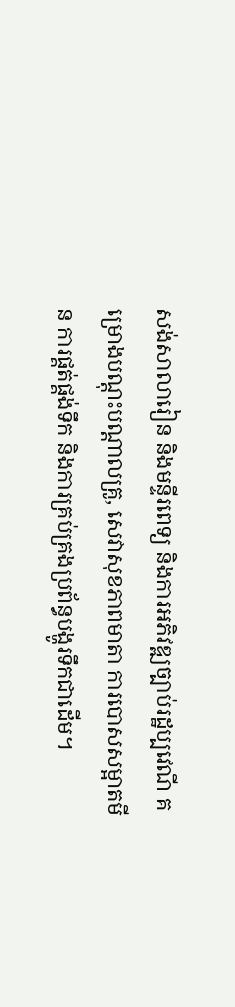សង់សាលារៀន និងមន្ទីរពេទ្យ និងការអភិវឌ្ឍច្បាប់រដ្ឋប្បវេណី គម្រោងបណ្តុះបណ្តាលគ្រូ, សេវាសុខភាពមាតា ការបោសសម្អាតមីន ការផ្គត់ផ្គង់ទឹក និងការគ្រប់គ្រងប្រព័ន្ធបង្ហូរទឹកជាដើម។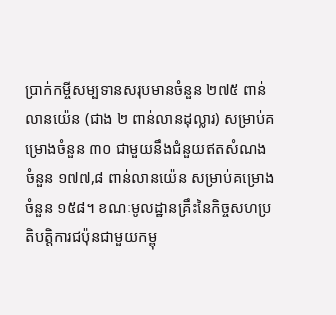ប្រាក់កម្ចីសម្បទានសរុបមានចំនួន ២៧៥ ពាន់លានយ៉េន (ជាង ២ ពាន់លានដុល្លារ) សម្រាប់គម្រោងចំនួន ៣០ ជាមួយនឹងជំនួយឥតសំណងចំនួន ១៧៧,៨ ពាន់លានយ៉េន សម្រាប់គម្រោងចំនួន ១៥៨។ ខណៈមូលដ្ឋានគ្រឹះនៃកិច្ចសហប្រតិបត្តិការជប៉ុនជាមួយកម្ពុ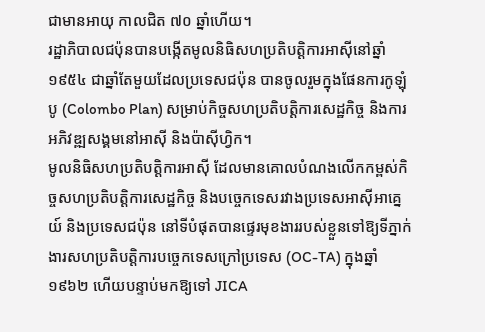ជាមានអាយុ កាលជិត ៧០ ឆ្នាំហើយ។
រដ្ឋាភិបាលជប៉ុនបានបង្កើតមូលនិធិសហប្រតិបត្តិការអាស៊ីនៅឆ្នាំ ១៩៥៤ ជាឆ្នាំតែមួយដែលប្រទេសជប៉ុន បានចូលរួមក្នុងផែនការកូឡុំបូ (Colombo Plan) សម្រាប់កិច្ចសហប្រតិបត្តិការសេដ្ឋកិច្ច និងការអភិវឌ្ឍសង្គមនៅអាស៊ី និងប៉ាស៊ីហ្វិក។
មូលនិធិសហប្រតិបត្តិការអាស៊ី ដែលមានគោលបំណងលើកកម្ពស់កិច្ចសហប្រតិបត្តិការសេដ្ឋកិច្ច និងបច្ចេកទេសរវាងប្រទេសអាស៊ីអាគ្នេយ៍ និងប្រទេសជប៉ុន នៅទីបំផុតបានផ្ទេរមុខងាររបស់ខ្លួនទៅឱ្យទីភ្នាក់ងារសហប្រតិបត្តិការបច្ចេកទេសក្រៅប្រទេស (OC-TA) ក្នុងឆ្នាំ ១៩៦២ ហើយបន្ទាប់មកឱ្យទៅ JICA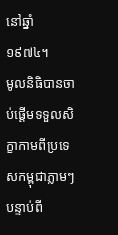នៅឆ្នាំ ១៩៧៤។
មូលនិធិបានចាប់ផ្តើមទទួលសិក្ខាកាមពីប្រទេសកម្ពុជាភ្លាមៗ បន្ទាប់ពី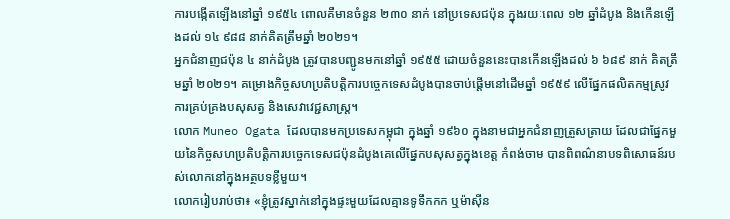ការបង្កើតឡើងនៅឆ្នាំ ១៩៥៤ ពោលគឺមានចំនួន ២៣០ នាក់ នៅប្រទេសជប៉ុន ក្នុងរយៈពេល ១២ ឆ្នាំដំបូង និងកើនឡើងដល់ ១៤ ៩៨៨ នាក់គិតត្រឹមឆ្នាំ ២០២១។
អ្នកជំនាញជប៉ុន ៤ នាក់ដំបូង ត្រូវបានបញ្ជូនមកនៅឆ្នាំ ១៩៥៥ ដោយចំនួននេះបានកើនឡើងដល់ ៦ ៦៨៩ នាក់ គិតត្រឹមឆ្នាំ ២០២១។ គម្រោងកិច្ចសហប្រតិបត្តិការបច្ចេកទេសដំបូងបានចាប់ផ្តើមនៅដើមឆ្នាំ ១៩៥៩ លើផ្នែកផលិតកម្មស្រូវ ការគ្រប់គ្រងបសុសត្វ និងសេវាវេជ្ជសាស្ត្រ។
លោក Muneo Ogata ដែលបានមកប្រទេសកម្ពុជា ក្នុងឆ្នាំ ១៩៦០ ក្នុងនាមជាអ្នកជំនាញត្រួសត្រាយ ដែលជាផ្នែកមួយនៃកិច្ចសហប្រតិបត្តិការបច្ចេកទេសជប៉ុនដំបូងគេលើផ្នែកបសុសត្វក្នុងខេត្ត កំពង់ចាម បានពិពណ៌នាបទពិសោធន៍របស់លោកនៅក្នុងអត្ថបទខ្លីមួយ។
លោករៀបរាប់ថា៖ «ខ្ញុំត្រូវស្នាក់នៅក្នុងផ្ទះមួយដែលគ្មានទូទឹកកក ឬម៉ាស៊ីន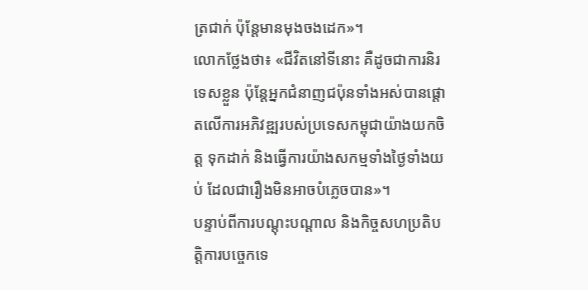ត្រជាក់ ប៉ុន្តែមានមុងចងដេក»។
លោកថ្លែងថា៖ «ជីវិតនៅទីនោះ គឺដូចជាការនិរទេសខ្លួន ប៉ុន្តែអ្នកជំនាញជប៉ុនទាំងអស់បានផ្តោតលើការអភិវឌ្ឍរបស់ប្រទេសកម្ពុជាយ៉ាងយកចិត្ត ទុកដាក់ និងធ្វើការយ៉ាងសកម្មទាំងថ្ងៃទាំងយប់ ដែលជារឿងមិនអាចបំភ្លេចបាន»។
បន្ទាប់ពីការបណ្តុះបណ្តាល និងកិច្ចសហប្រតិបត្តិការបច្ចេកទេ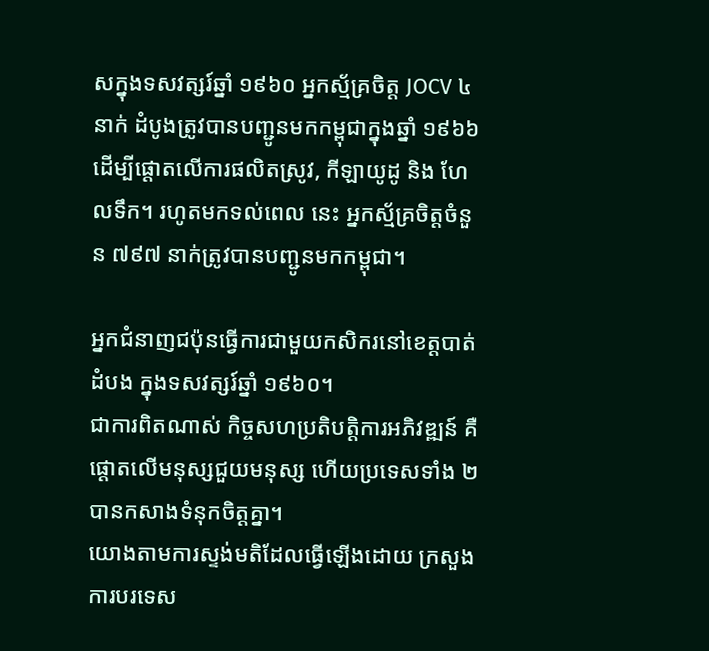សក្នុងទសវត្សរ៍ឆ្នាំ ១៩៦០ អ្នកស្ម័គ្រចិត្ត JOCV ៤ នាក់ ដំបូងត្រូវបានបញ្ជូនមកកម្ពុជាក្នុងឆ្នាំ ១៩៦៦ ដើម្បីផ្តោតលើការផលិតស្រូវ, កីឡាយូដូ និង ហែលទឹក។ រហូតមកទល់ពេល នេះ អ្នកស្ម័គ្រចិត្តចំនួន ៧៩៧ នាក់ត្រូវបានបញ្ជូនមកកម្ពុជា។

អ្នកជំនាញជប៉ុនធ្វើការជាមួយកសិករនៅខេត្តបាត់ដំបង ក្នុងទសវត្សរ៍ឆ្នាំ ១៩៦០។
ជាការពិតណាស់ កិច្ចសហប្រតិបត្តិការអភិវឌ្ឍន៍ គឺផ្តោតលើមនុស្សជួយមនុស្ស ហើយប្រទេសទាំង ២ បានកសាងទំនុកចិត្តគ្នា។
យោងតាមការស្ទង់មតិដែលធ្វើឡើងដោយ ក្រសួងការបរទេស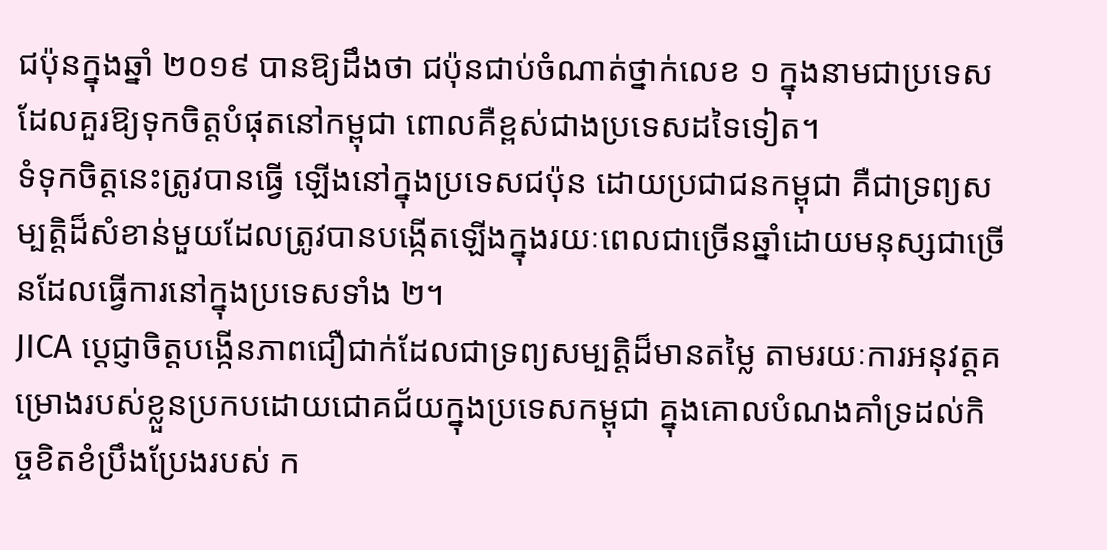ជប៉ុនក្នុងឆ្នាំ ២០១៩ បានឱ្យដឹងថា ជប៉ុនជាប់ចំណាត់ថ្នាក់លេខ ១ ក្នុងនាមជាប្រទេសដែលគួរឱ្យទុកចិត្តបំផុតនៅកម្ពុជា ពោលគឺខ្ពស់ជាងប្រទេសដទៃទៀត។
ទំទុកចិត្តនេះត្រូវបានធ្វើ ឡើងនៅក្នុងប្រទេសជប៉ុន ដោយប្រជាជនកម្ពុជា គឺជាទ្រព្យសម្បត្តិដ៏សំខាន់មួយដែលត្រូវបានបង្កើតឡើងក្នុងរយៈពេលជាច្រើនឆ្នាំដោយមនុស្សជាច្រើនដែលធ្វើការនៅក្នុងប្រទេសទាំង ២។
JICA ប្ដេជ្ញាចិត្តបង្កើនភាពជឿជាក់ដែលជាទ្រព្យសម្បត្តិដ៏មានតម្លៃ តាមរយៈការអនុវត្តគម្រោងរបស់ខ្លួនប្រកបដោយជោគជ័យក្នុងប្រទេសកម្ពុជា គ្នុងគោលបំណងគាំទ្រដល់កិច្ចខិតខំប្រឹងប្រែងរបស់ ក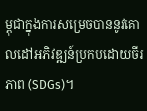ម្ពុជាក្នុងការសម្រេចបាននូវគោលដៅអភិវឌ្ឍន៍ប្រកបដោយចីរភាព (SDGs)។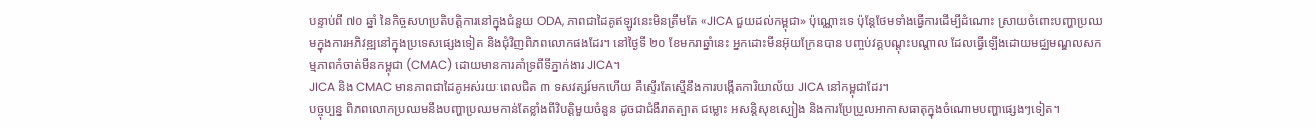បន្ទាប់ពី ៧០ ឆ្នាំ នៃកិច្ចសហប្រតិបត្តិការនៅក្នុងជំនួយ ODA, ភាពជាដៃគូឥឡូវនេះមិនត្រឹមតែ «JICA ជួយដល់កម្ពុជា» ប៉ុណ្ណោះទេ ប៉ុន្តែថែមទាំងធ្វើការដើម្បីដំណោះ ស្រាយចំពោះបញ្ហាប្រឈមក្នុងការអភិវឌ្ឍនៅក្នុងប្រទេសផ្សេងទៀត និងជុំវិញពិភពលោកផងដែរ។ នៅថ្ងៃទី ២០ ខែមករាឆ្នាំនេះ អ្នកដោះមីនអ៊ុយក្រែនបាន បញ្ចប់វគ្គបណ្តុះបណ្តាល ដែលធ្វើឡើងដោយមជ្ឈមណ្ឌលសកម្មភាពកំចាត់មីនកម្ពុជា (CMAC) ដោយមានការគាំទ្រពីទីភ្នាក់ងារ JICA។
JICA និង CMAC មានភាពជាដៃគូអស់រយៈពេលជិត ៣ ទសវត្សរ៍មកហើយ គឺស្ទើរតែស្មើនឹងការបង្កើតការិយាល័យ JICA នៅកម្ពុជាដែរ។
បច្ចុប្បន្ន ពិភពលោកប្រឈមនឹងបញ្ហាប្រឈមកាន់តែខ្លាំងពីវិបត្តិមួយចំនួន ដូចជាជំងឺរាតត្បាត ជម្លោះ អសន្តិសុខស្បៀង និងការប្រែប្រួលអាកាសធាតុក្នុងចំណោមបញ្ហាផ្សេងៗទៀត។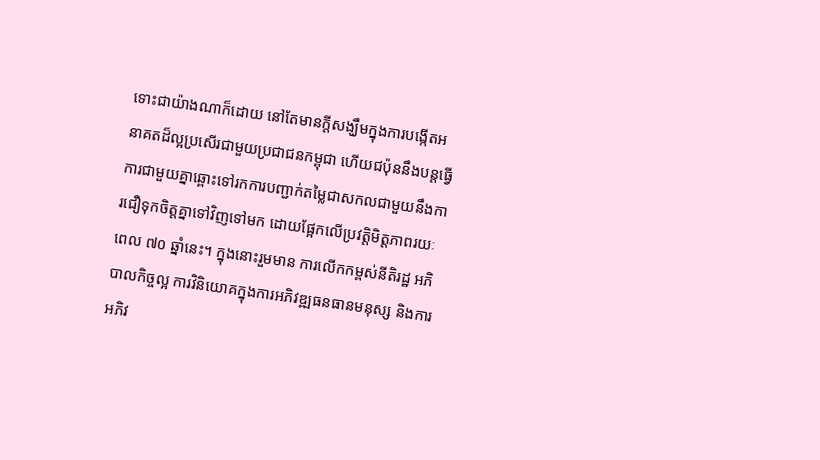ទោះជាយ៉ាងណាក៏ដោយ នៅតែមានក្តីសង្ឃឹមក្នុងការបង្កើតអនាគតដ៏ល្អប្រសើរជាមួយប្រជាជនកម្ពុជា ហើយជប៉ុននឹងបន្តធ្វើការជាមួយគ្នាឆ្ពោះទៅរកការបញ្ជាក់តម្លៃជាសកលជាមួយនឹងការជឿទុកចិត្តគ្នាទៅវិញទៅមក ដោយផ្អែកលើប្រវត្តិមិត្តភាពរយៈពេល ៧០ ឆ្នាំនេះ។ ក្នុងនោះរួមមាន ការលើកកម្ពស់នីតិរដ្ឋ អភិបាលកិច្ចល្អ ការវិនិយោគក្នុងការអភិវឌ្ឍធនធានមនុស្ស និងការអភិវ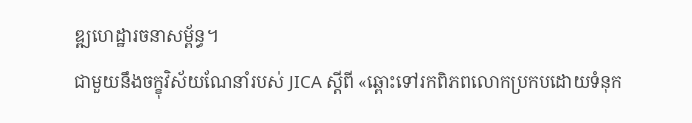ឌ្ឍហេដ្ឋារចនាសម្ព័ន្ធ។
ជាមួយនឹងចក្ខុវិស័យណែនាំរបស់ JICA ស្តីពី «ឆ្ពោះទៅរកពិភពលោកប្រកបដោយទំនុក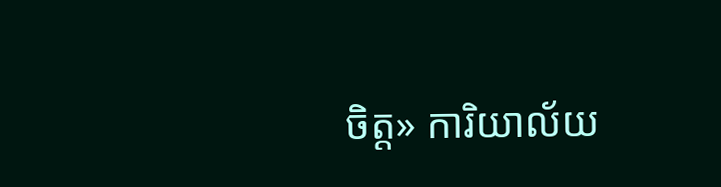ចិត្ត» ការិយាល័យ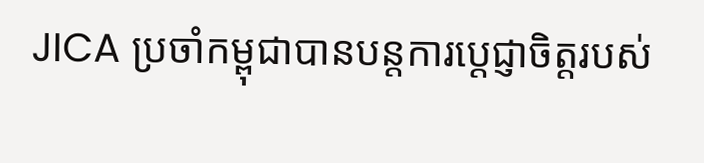JICA ប្រចាំកម្ពុជាបានបន្តការប្តេជ្ញាចិត្តរបស់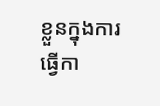ខ្លួនក្នុងការធ្វើកា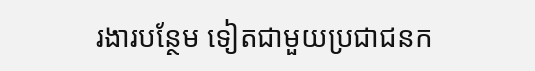រងារបន្ថែម ទៀតជាមួយប្រជាជនក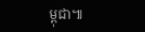ម្ពុជា៕